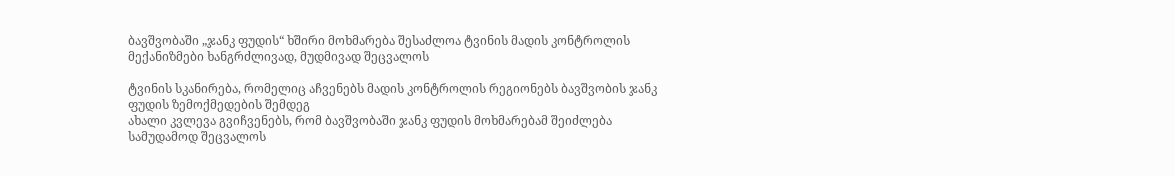ბავშვობაში „ჯანკ ფუდის“ ხშირი მოხმარება შესაძლოა ტვინის მადის კონტროლის მექანიზმები ხანგრძლივად, მუდმივად შეცვალოს

ტვინის სკანირება, რომელიც აჩვენებს მადის კონტროლის რეგიონებს ბავშვობის ჯანკ ფუდის ზემოქმედების შემდეგ
ახალი კვლევა გვიჩვენებს, რომ ბავშვობაში ჯანკ ფუდის მოხმარებამ შეიძლება სამუდამოდ შეცვალოს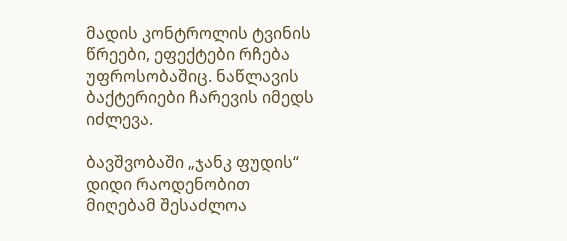მადის კონტროლის ტვინის წრეები, ეფექტები რჩება უფროსობაშიც. ნაწლავის ბაქტერიები ჩარევის იმედს იძლევა.

ბავშვობაში „ჯანკ ფუდის“ დიდი რაოდენობით მიღებამ შესაძლოა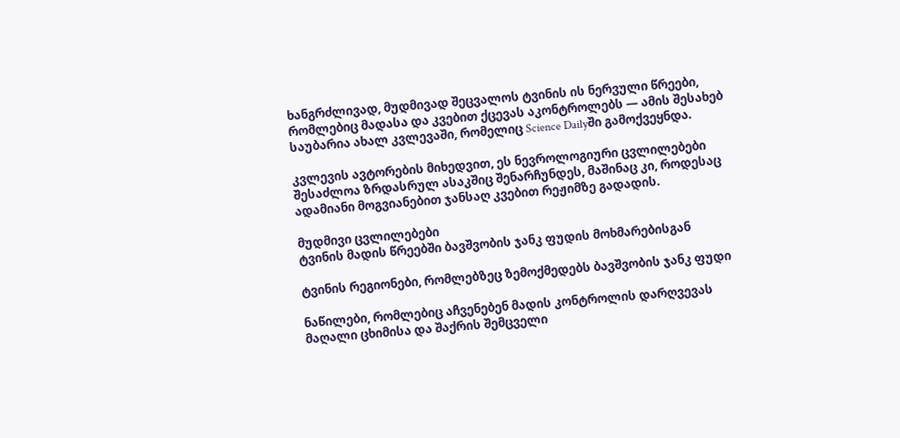ხანგრძლივად, მუდმივად შეცვალოს ტვინის ის ნერვული წრეები, რომლებიც მადასა და კვებით ქცევას აკონტროლებს — ამის შესახებ საუბარია ახალ კვლევაში, რომელიც Science Dailyში გამოქვეყნდა.

კვლევის ავტორების მიხედვით, ეს ნევროლოგიური ცვლილებები შესაძლოა ზრდასრულ ასაკშიც შენარჩუნდეს, მაშინაც კი, როდესაც ადამიანი მოგვიანებით ჯანსაღ კვებით რეჟიმზე გადადის.

მუდმივი ცვლილებები
ტვინის მადის წრეებში ბავშვობის ჯანკ ფუდის მოხმარებისგან

ტვინის რეგიონები, რომლებზეც ზემოქმედებს ბავშვობის ჯანკ ფუდი

ნაწილები, რომლებიც აჩვენებენ მადის კონტროლის დარღვევას მაღალი ცხიმისა და შაქრის შემცველი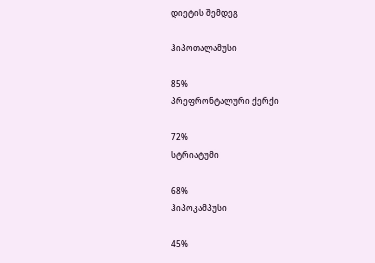დიეტის შემდეგ

ჰიპოთალამუსი

85%
პრეფრონტალური ქერქი

72%
სტრიატუმი

68%
ჰიპოკამპუსი

45%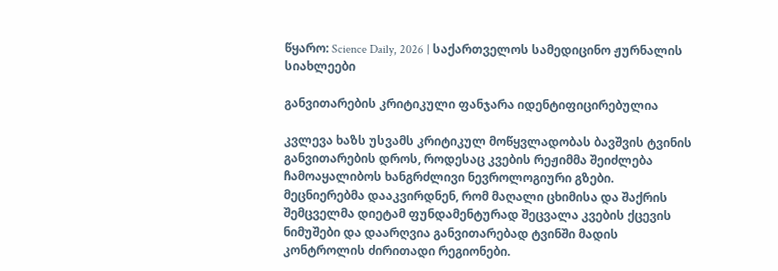წყარო: Science Daily, 2026 | საქართველოს სამედიცინო ჟურნალის სიახლეები

განვითარების კრიტიკული ფანჯარა იდენტიფიცირებულია

კვლევა ხაზს უსვამს კრიტიკულ მოწყვლადობას ბავშვის ტვინის განვითარების დროს, როდესაც კვების რეჟიმმა შეიძლება ჩამოაყალიბოს ხანგრძლივი ნევროლოგიური გზები. მეცნიერებმა დააკვირდნენ, რომ მაღალი ცხიმისა და შაქრის შემცველმა დიეტამ ფუნდამენტურად შეცვალა კვების ქცევის ნიმუშები და დაარღვია განვითარებად ტვინში მადის კონტროლის ძირითადი რეგიონები.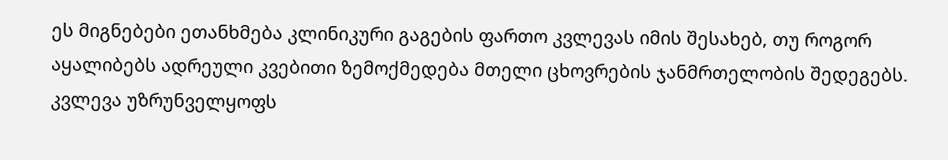ეს მიგნებები ეთანხმება კლინიკური გაგების ფართო კვლევას იმის შესახებ, თუ როგორ აყალიბებს ადრეული კვებითი ზემოქმედება მთელი ცხოვრების ჯანმრთელობის შედეგებს. კვლევა უზრუნველყოფს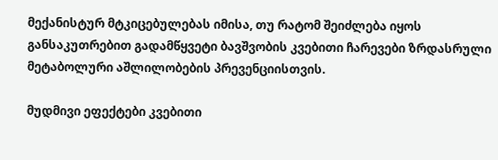მექანისტურ მტკიცებულებას იმისა, თუ რატომ შეიძლება იყოს განსაკუთრებით გადამწყვეტი ბავშვობის კვებითი ჩარევები ზრდასრული მეტაბოლური აშლილობების პრევენციისთვის.

მუდმივი ეფექტები კვებითი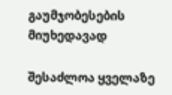გაუმჯობესების მიუხედავად

შესაძლოა ყველაზე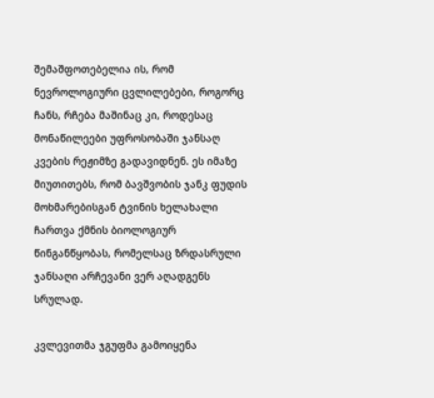შემაშფოთებელია ის, რომ ნევროლოგიური ცვლილებები, როგორც ჩანს, რჩება მაშინაც კი, როდესაც მონაწილეები უფროსობაში ჯანსაღ კვების რეჟიმზე გადავიდნენ. ეს იმაზე მიუთითებს, რომ ბავშვობის ჯანკ ფუდის მოხმარებისგან ტვინის ხელახალი ჩართვა ქმნის ბიოლოგიურ წინგანწყობას, რომელსაც ზრდასრული ჯანსაღი არჩევანი ვერ აღადგენს სრულად.

კვლევითმა ჯგუფმა გამოიყენა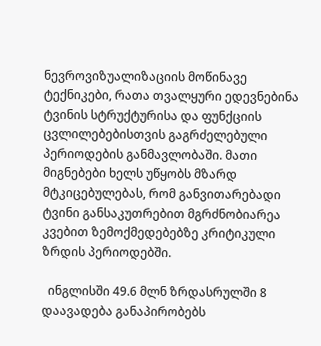ნევროვიზუალიზაციის მოწინავე ტექნიკები, რათა თვალყური ედევნებინა ტვინის სტრუქტურისა და ფუნქციის ცვლილებებისთვის გაგრძელებული პერიოდების განმავლობაში. მათი მიგნებები ხელს უწყობს მზარდ მტკიცებულებას, რომ განვითარებადი ტვინი განსაკუთრებით მგრძნობიარეა კვებით ზემოქმედებებზე კრიტიკული ზრდის პერიოდებში.

  ინგლისში 49.6 მლნ ზრდასრულში 8 დაავადება განაპირობებს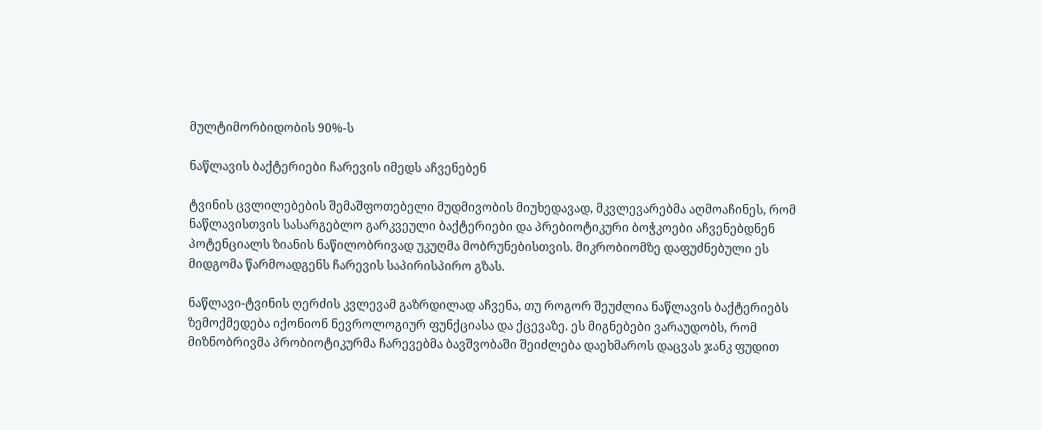მულტიმორბიდობის 90%-ს

ნაწლავის ბაქტერიები ჩარევის იმედს აჩვენებენ

ტვინის ცვლილებების შემაშფოთებელი მუდმივობის მიუხედავად, მკვლევარებმა აღმოაჩინეს, რომ ნაწლავისთვის სასარგებლო გარკვეული ბაქტერიები და პრებიოტიკური ბოჭკოები აჩვენებდნენ პოტენციალს ზიანის ნაწილობრივად უკუღმა მობრუნებისთვის. მიკრობიომზე დაფუძნებული ეს მიდგომა წარმოადგენს ჩარევის საპირისპირო გზას.

ნაწლავი-ტვინის ღერძის კვლევამ გაზრდილად აჩვენა, თუ როგორ შეუძლია ნაწლავის ბაქტერიებს ზემოქმედება იქონიონ ნევროლოგიურ ფუნქციასა და ქცევაზე. ეს მიგნებები ვარაუდობს, რომ მიზნობრივმა პრობიოტიკურმა ჩარევებმა ბავშვობაში შეიძლება დაეხმაროს დაცვას ჯანკ ფუდით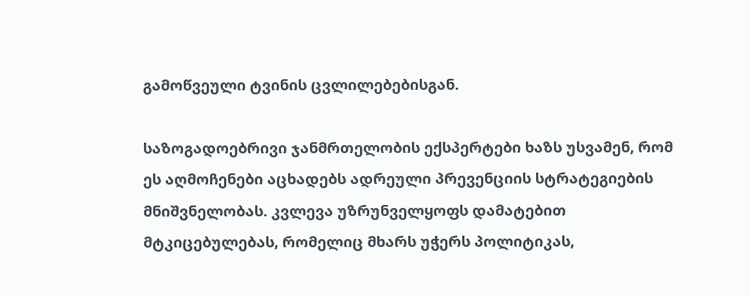გამოწვეული ტვინის ცვლილებებისგან.

საზოგადოებრივი ჯანმრთელობის ექსპერტები ხაზს უსვამენ, რომ ეს აღმოჩენები აცხადებს ადრეული პრევენციის სტრატეგიების მნიშვნელობას. კვლევა უზრუნველყოფს დამატებით მტკიცებულებას, რომელიც მხარს უჭერს პოლიტიკას,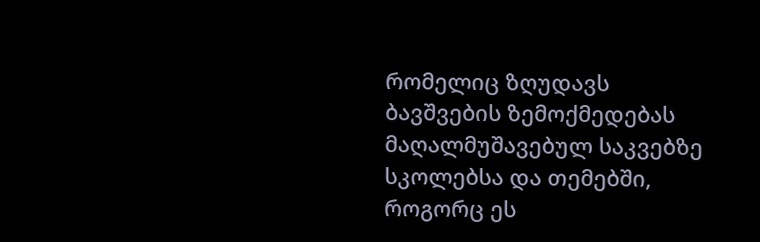რომელიც ზღუდავს ბავშვების ზემოქმედებას მაღალმუშავებულ საკვებზე სკოლებსა და თემებში, როგორც ეს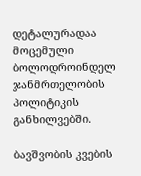დეტალურადაა მოცემული ბოლოდროინდელ ჯანმრთელობის პოლიტიკის განხილვებში.

ბავშვობის კვების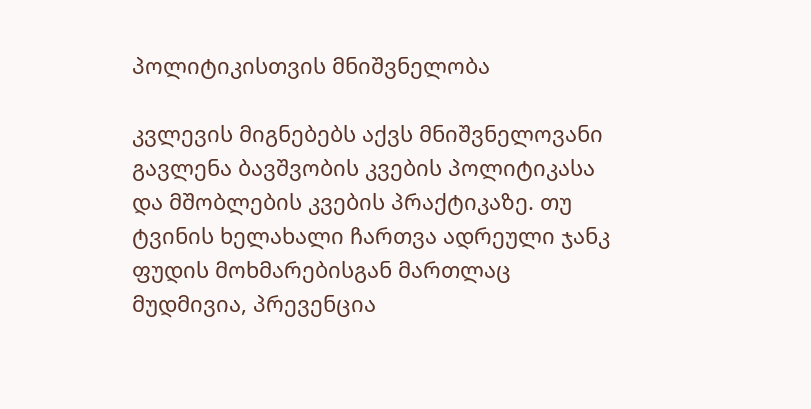პოლიტიკისთვის მნიშვნელობა

კვლევის მიგნებებს აქვს მნიშვნელოვანი გავლენა ბავშვობის კვების პოლიტიკასა და მშობლების კვების პრაქტიკაზე. თუ ტვინის ხელახალი ჩართვა ადრეული ჯანკ ფუდის მოხმარებისგან მართლაც მუდმივია, პრევენცია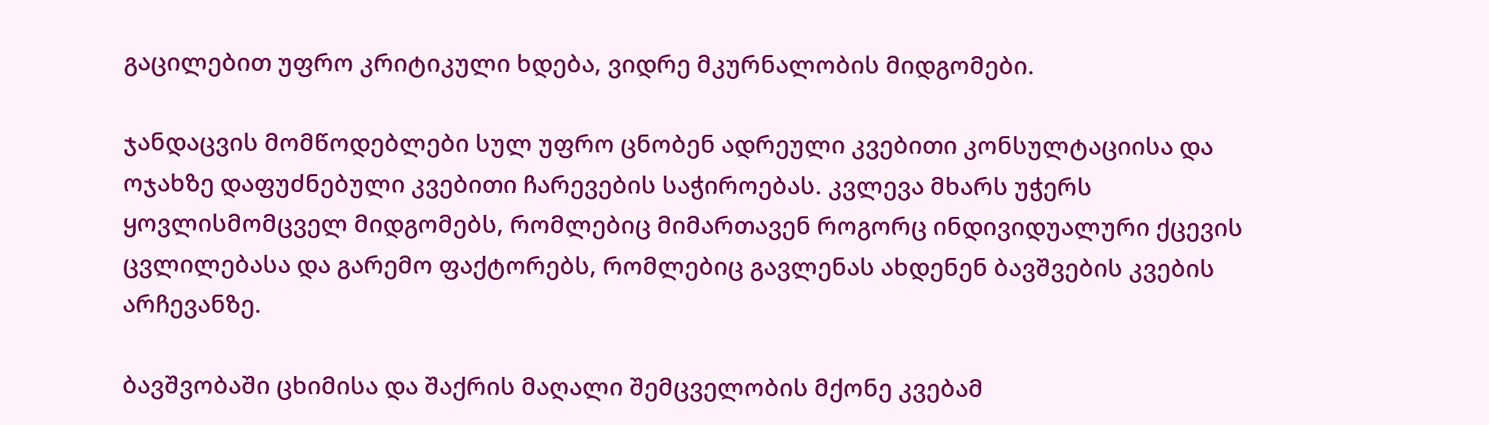გაცილებით უფრო კრიტიკული ხდება, ვიდრე მკურნალობის მიდგომები.

ჯანდაცვის მომწოდებლები სულ უფრო ცნობენ ადრეული კვებითი კონსულტაციისა და ოჯახზე დაფუძნებული კვებითი ჩარევების საჭიროებას. კვლევა მხარს უჭერს ყოვლისმომცველ მიდგომებს, რომლებიც მიმართავენ როგორც ინდივიდუალური ქცევის ცვლილებასა და გარემო ფაქტორებს, რომლებიც გავლენას ახდენენ ბავშვების კვების არჩევანზე.

ბავშვობაში ცხიმისა და შაქრის მაღალი შემცველობის მქონე კვებამ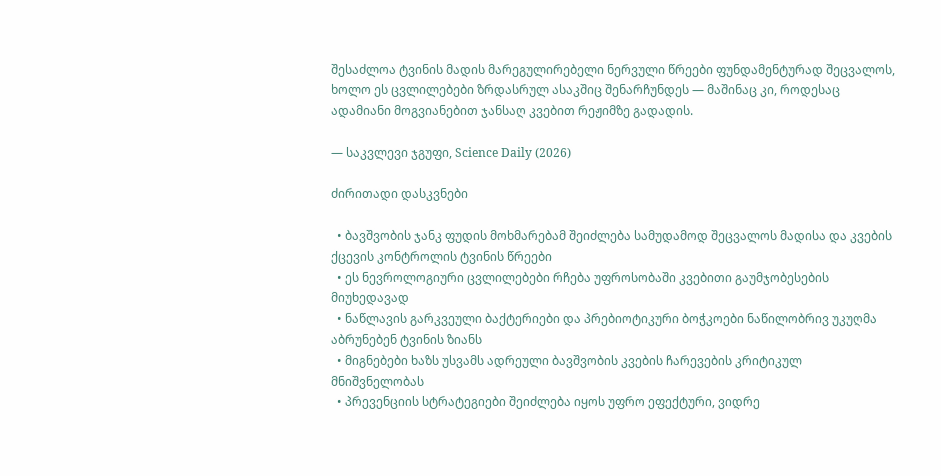შესაძლოა ტვინის მადის მარეგულირებელი ნერვული წრეები ფუნდამენტურად შეცვალოს, ხოლო ეს ცვლილებები ზრდასრულ ასაკშიც შენარჩუნდეს — მაშინაც კი, როდესაც ადამიანი მოგვიანებით ჯანსაღ კვებით რეჟიმზე გადადის.

— საკვლევი ჯგუფი, Science Daily (2026)

ძირითადი დასკვნები

  • ბავშვობის ჯანკ ფუდის მოხმარებამ შეიძლება სამუდამოდ შეცვალოს მადისა და კვების ქცევის კონტროლის ტვინის წრეები
  • ეს ნევროლოგიური ცვლილებები რჩება უფროსობაში კვებითი გაუმჯობესების მიუხედავად
  • ნაწლავის გარკვეული ბაქტერიები და პრებიოტიკური ბოჭკოები ნაწილობრივ უკუღმა აბრუნებენ ტვინის ზიანს
  • მიგნებები ხაზს უსვამს ადრეული ბავშვობის კვების ჩარევების კრიტიკულ მნიშვნელობას
  • პრევენციის სტრატეგიები შეიძლება იყოს უფრო ეფექტური, ვიდრე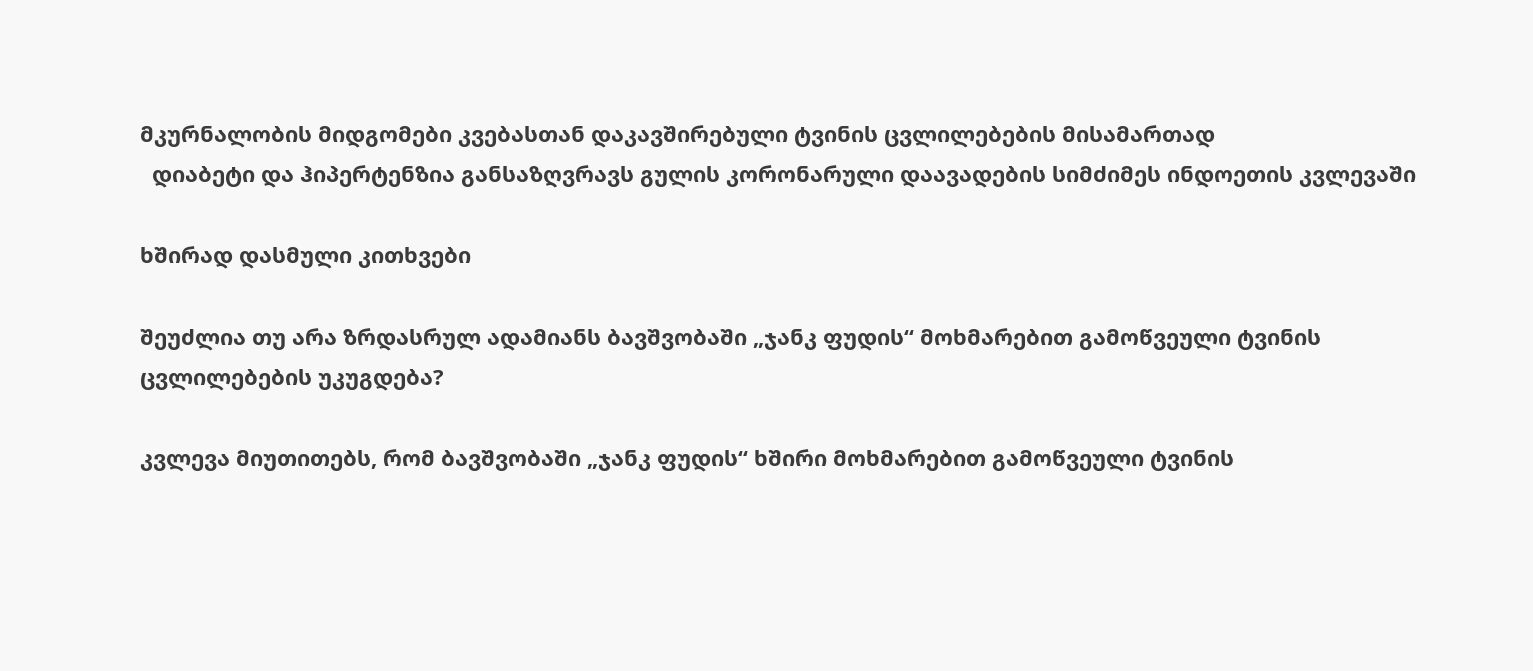მკურნალობის მიდგომები კვებასთან დაკავშირებული ტვინის ცვლილებების მისამართად
  დიაბეტი და ჰიპერტენზია განსაზღვრავს გულის კორონარული დაავადების სიმძიმეს ინდოეთის კვლევაში

ხშირად დასმული კითხვები

შეუძლია თუ არა ზრდასრულ ადამიანს ბავშვობაში „ჯანკ ფუდის“ მოხმარებით გამოწვეული ტვინის ცვლილებების უკუგდება?

კვლევა მიუთითებს, რომ ბავშვობაში „ჯანკ ფუდის“ ხშირი მოხმარებით გამოწვეული ტვინის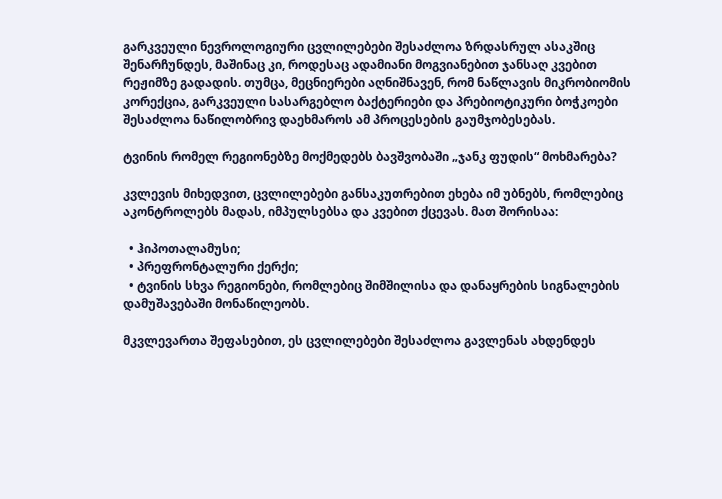გარკვეული ნევროლოგიური ცვლილებები შესაძლოა ზრდასრულ ასაკშიც შენარჩუნდეს, მაშინაც კი, როდესაც ადამიანი მოგვიანებით ჯანსაღ კვებით რეჟიმზე გადადის. თუმცა, მეცნიერები აღნიშნავენ, რომ ნაწლავის მიკრობიომის კორექცია, გარკვეული სასარგებლო ბაქტერიები და პრებიოტიკური ბოჭკოები შესაძლოა ნაწილობრივ დაეხმაროს ამ პროცესების გაუმჯობესებას.

ტვინის რომელ რეგიონებზე მოქმედებს ბავშვობაში „ჯანკ ფუდის“ მოხმარება?

კვლევის მიხედვით, ცვლილებები განსაკუთრებით ეხება იმ უბნებს, რომლებიც აკონტროლებს მადას, იმპულსებსა და კვებით ქცევას. მათ შორისაა:

  • ჰიპოთალამუსი;
  • პრეფრონტალური ქერქი;
  • ტვინის სხვა რეგიონები, რომლებიც შიმშილისა და დანაყრების სიგნალების დამუშავებაში მონაწილეობს.

მკვლევართა შეფასებით, ეს ცვლილებები შესაძლოა გავლენას ახდენდეს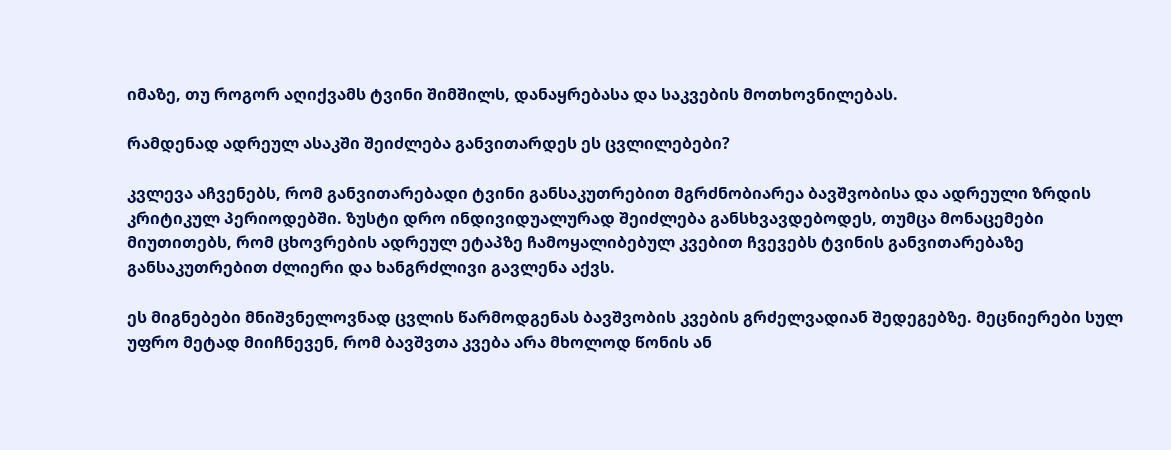იმაზე, თუ როგორ აღიქვამს ტვინი შიმშილს, დანაყრებასა და საკვების მოთხოვნილებას.

რამდენად ადრეულ ასაკში შეიძლება განვითარდეს ეს ცვლილებები?

კვლევა აჩვენებს, რომ განვითარებადი ტვინი განსაკუთრებით მგრძნობიარეა ბავშვობისა და ადრეული ზრდის კრიტიკულ პერიოდებში. ზუსტი დრო ინდივიდუალურად შეიძლება განსხვავდებოდეს, თუმცა მონაცემები მიუთითებს, რომ ცხოვრების ადრეულ ეტაპზე ჩამოყალიბებულ კვებით ჩვევებს ტვინის განვითარებაზე განსაკუთრებით ძლიერი და ხანგრძლივი გავლენა აქვს.

ეს მიგნებები მნიშვნელოვნად ცვლის წარმოდგენას ბავშვობის კვების გრძელვადიან შედეგებზე. მეცნიერები სულ უფრო მეტად მიიჩნევენ, რომ ბავშვთა კვება არა მხოლოდ წონის ან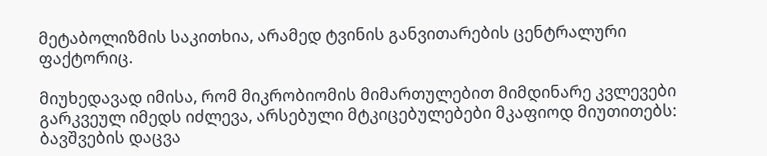მეტაბოლიზმის საკითხია, არამედ ტვინის განვითარების ცენტრალური ფაქტორიც.

მიუხედავად იმისა, რომ მიკრობიომის მიმართულებით მიმდინარე კვლევები გარკვეულ იმედს იძლევა, არსებული მტკიცებულებები მკაფიოდ მიუთითებს: ბავშვების დაცვა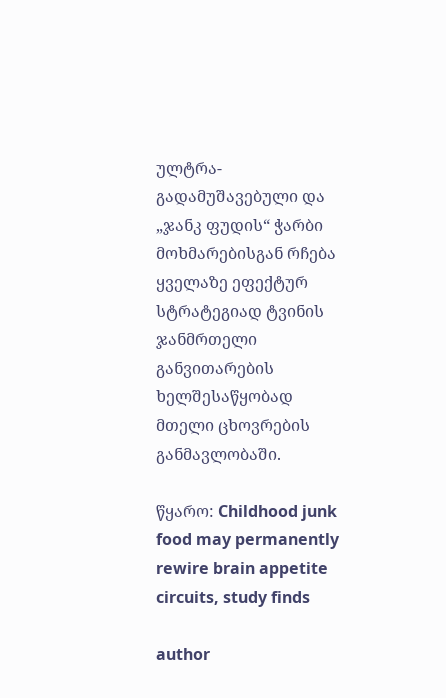ულტრა-გადამუშავებული და „ჯანკ ფუდის“ ჭარბი მოხმარებისგან რჩება ყველაზე ეფექტურ სტრატეგიად ტვინის ჯანმრთელი განვითარების ხელშესაწყობად მთელი ცხოვრების განმავლობაში.

წყარო: Childhood junk food may permanently rewire brain appetite circuits, study finds

author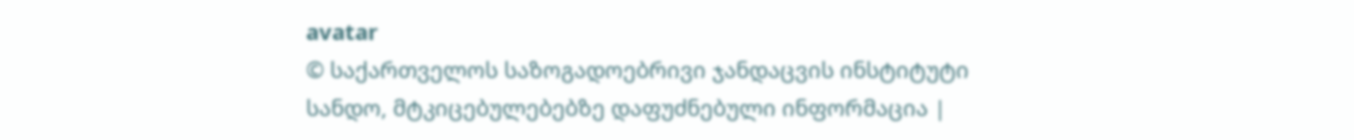avatar
© საქართველოს საზოგადოებრივი ჯანდაცვის ინსტიტუტი
სანდო, მტკიცებულებებზე დაფუძნებული ინფორმაცია |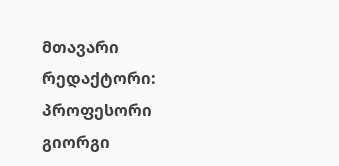მთავარი რედაქტორი: პროფესორი გიორგი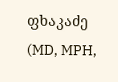ფხაკაძე (MD, MPH,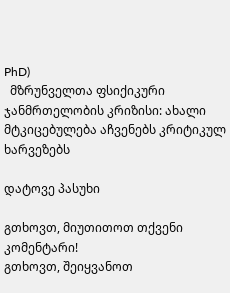PhD)
  მზრუნველთა ფსიქიკური ჯანმრთელობის კრიზისი: ახალი მტკიცებულება აჩვენებს კრიტიკულ ხარვეზებს

დატოვე პასუხი

გთხოვთ, მიუთითოთ თქვენი კომენტარი!
გთხოვთ, შეიყვანოთ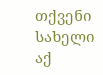თქვენი სახელი აქ